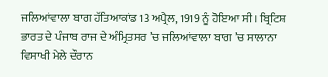ਜਲਿਆਂਵਾਲਾ ਬਾਗ ਹੱਤਿਆਕਾਂਡ 13 ਅਪ੍ਰੈਲ, 1919 ਨੂੰ ਹੋਇਆ ਸੀ। ਬ੍ਰਿਟਿਸ਼ ਭਾਰਤ ਦੇ ਪੰਜਾਬ ਰਾਜ ਦੇ ਅੰਮ੍ਰਿਤਸਰ ’ਚ ਜਲਿਆਂਵਾਲਾ ਬਾਗ ’ਚ ਸਾਲਾਨਾ ਵਿਸਾਖੀ ਮੇਲੇ ਦੌਰਾਨ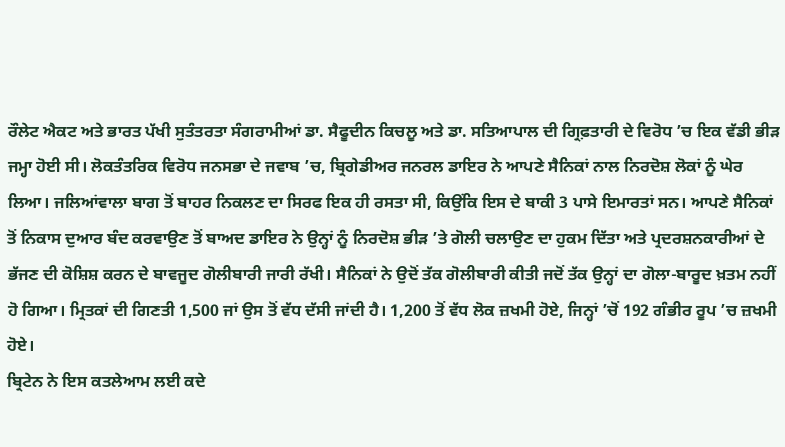ਰੌਲੇਟ ਐਕਟ ਅਤੇ ਭਾਰਤ ਪੱਖੀ ਸੁਤੰਤਰਤਾ ਸੰਗਰਾਮੀਆਂ ਡਾ. ਸੈਫੂਦੀਨ ਕਿਚਲੂ ਅਤੇ ਡਾ. ਸਤਿਆਪਾਲ ਦੀ ਗ੍ਰਿਫ਼ਤਾਰੀ ਦੇ ਵਿਰੋਧ ’ਚ ਇਕ ਵੱਡੀ ਭੀੜ ਜਮ੍ਹਾ ਹੋਈ ਸੀ। ਲੋਕਤੰਤਰਿਕ ਵਿਰੋਧ ਜਨਸਭਾ ਦੇ ਜਵਾਬ ’ਚ, ਬ੍ਰਿਗੇਡੀਅਰ ਜਨਰਲ ਡਾਇਰ ਨੇ ਆਪਣੇ ਸੈਨਿਕਾਂ ਨਾਲ ਨਿਰਦੋਸ਼ ਲੋਕਾਂ ਨੂੰ ਘੇਰ ਲਿਆ। ਜਲਿਆਂਵਾਲਾ ਬਾਗ ਤੋਂ ਬਾਹਰ ਨਿਕਲਣ ਦਾ ਸਿਰਫ ਇਕ ਹੀ ਰਸਤਾ ਸੀ, ਕਿਉਂਕਿ ਇਸ ਦੇ ਬਾਕੀ 3 ਪਾਸੇ ਇਮਾਰਤਾਂ ਸਨ। ਆਪਣੇ ਸੈਨਿਕਾਂ ਤੋਂ ਨਿਕਾਸ ਦੁਆਰ ਬੰਦ ਕਰਵਾਉਣ ਤੋਂ ਬਾਅਦ ਡਾਇਰ ਨੇ ਉਨ੍ਹਾਂ ਨੂੰ ਨਿਰਦੋਸ਼ ਭੀੜ ’ਤੇ ਗੋਲੀ ਚਲਾਉਣ ਦਾ ਹੁਕਮ ਦਿੱਤਾ ਅਤੇ ਪ੍ਰਦਰਸ਼ਨਕਾਰੀਆਂ ਦੇ ਭੱਜਣ ਦੀ ਕੋਸ਼ਿਸ਼ ਕਰਨ ਦੇ ਬਾਵਜੂਦ ਗੋਲੀਬਾਰੀ ਜਾਰੀ ਰੱਖੀ। ਸੈਨਿਕਾਂ ਨੇ ਉਦੋਂ ਤੱਕ ਗੋਲੀਬਾਰੀ ਕੀਤੀ ਜਦੋਂ ਤੱਕ ਉਨ੍ਹਾਂ ਦਾ ਗੋਲਾ-ਬਾਰੂਦ ਖ਼ਤਮ ਨਹੀਂ ਹੋ ਗਿਆ। ਮ੍ਰਿਤਕਾਂ ਦੀ ਗਿਣਤੀ 1,500 ਜਾਂ ਉਸ ਤੋਂ ਵੱਧ ਦੱਸੀ ਜਾਂਦੀ ਹੈ। 1,200 ਤੋਂ ਵੱਧ ਲੋਕ ਜ਼ਖਮੀ ਹੋਏ, ਜਿਨ੍ਹਾਂ ’ਚੋਂ 192 ਗੰਭੀਰ ਰੂਪ ’ਚ ਜ਼ਖਮੀ ਹੋਏ।
ਬ੍ਰਿਟੇਨ ਨੇ ਇਸ ਕਤਲੇਆਮ ਲਈ ਕਦੇ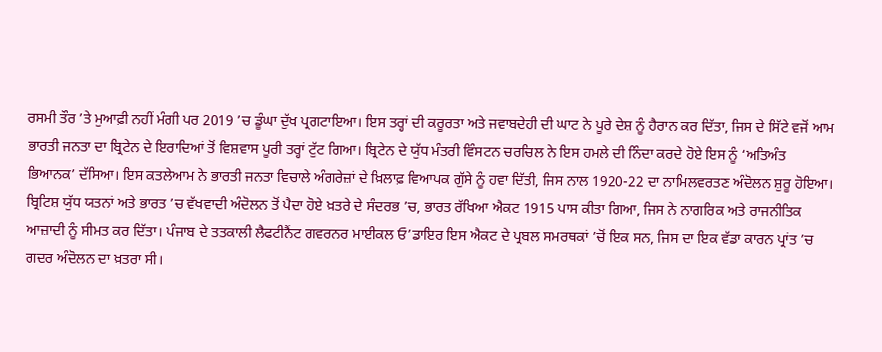ਰਸਮੀ ਤੌਰ ’ਤੇ ਮੁਆਫ਼ੀ ਨਹੀਂ ਮੰਗੀ ਪਰ 2019 ’ਚ ਡੂੰਘਾ ਦੁੱਖ ਪ੍ਰਗਟਾਇਆ। ਇਸ ਤਰ੍ਹਾਂ ਦੀ ਕਰੂਰਤਾ ਅਤੇ ਜਵਾਬਦੇਹੀ ਦੀ ਘਾਟ ਨੇ ਪੂਰੇ ਦੇਸ਼ ਨੂੰ ਹੈਰਾਨ ਕਰ ਦਿੱਤਾ, ਜਿਸ ਦੇ ਸਿੱਟੇ ਵਜੋਂ ਆਮ ਭਾਰਤੀ ਜਨਤਾ ਦਾ ਬ੍ਰਿਟੇਨ ਦੇ ਇਰਾਦਿਆਂ ਤੋਂ ਵਿਸ਼ਵਾਸ ਪੂਰੀ ਤਰ੍ਹਾਂ ਟੁੱਟ ਗਿਆ। ਬ੍ਰਿਟੇਨ ਦੇ ਯੁੱਧ ਮੰਤਰੀ ਵਿੰਸਟਨ ਚਰਚਿਲ ਨੇ ਇਸ ਹਮਲੇ ਦੀ ਨਿੰਦਾ ਕਰਦੇ ਹੋਏ ਇਸ ਨੂੰ ‘ਅਤਿਅੰਤ ਭਿਆਨਕ’ ਦੱਸਿਆ। ਇਸ ਕਤਲੇਆਮ ਨੇ ਭਾਰਤੀ ਜਨਤਾ ਵਿਚਾਲੇ ਅੰਗਰੇਜ਼ਾਂ ਦੇ ਖ਼ਿਲਾਫ਼ ਵਿਆਪਕ ਗੁੱਸੇ ਨੂੰ ਹਵਾ ਦਿੱਤੀ, ਜਿਸ ਨਾਲ 1920-22 ਦਾ ਨਾਮਿਲਵਰਤਣ ਅੰਦੋਲਨ ਸ਼ੁਰੂ ਹੋਇਆ।
ਬ੍ਰਿਟਿਸ਼ ਯੁੱਧ ਯਤਨਾਂ ਅਤੇ ਭਾਰਤ ’ਚ ਵੱਖਵਾਦੀ ਅੰਦੋਲਨ ਤੋਂ ਪੈਦਾ ਹੋਏ ਖ਼ਤਰੇ ਦੇ ਸੰਦਰਭ ’ਚ, ਭਾਰਤ ਰੱਖਿਆ ਐਕਟ 1915 ਪਾਸ ਕੀਤਾ ਗਿਆ, ਜਿਸ ਨੇ ਨਾਗਰਿਕ ਅਤੇ ਰਾਜਨੀਤਿਕ ਆਜ਼ਾਦੀ ਨੂੰ ਸੀਮਤ ਕਰ ਦਿੱਤਾ। ਪੰਜਾਬ ਦੇ ਤਤਕਾਲੀ ਲੈਫਟੀਨੈਂਟ ਗਵਰਨਰ ਮਾਈਕਲ ਓ’ਡਾਇਰ ਇਸ ਐਕਟ ਦੇ ਪ੍ਰਬਲ ਸਮਰਥਕਾਂ ’ਚੋਂ ਇਕ ਸਨ, ਜਿਸ ਦਾ ਇਕ ਵੱਡਾ ਕਾਰਨ ਪ੍ਰਾਂਤ ’ਚ ਗਦਰ ਅੰਦੋਲਨ ਦਾ ਖ਼ਤਰਾ ਸੀ।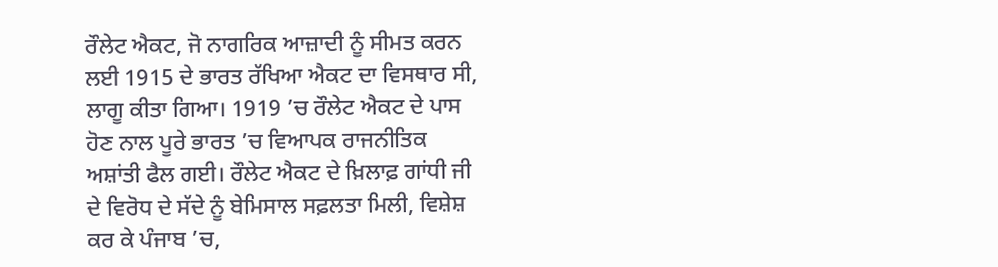ਰੌਲੇਟ ਐਕਟ, ਜੋ ਨਾਗਰਿਕ ਆਜ਼ਾਦੀ ਨੂੰ ਸੀਮਤ ਕਰਨ ਲਈ 1915 ਦੇ ਭਾਰਤ ਰੱਖਿਆ ਐਕਟ ਦਾ ਵਿਸਥਾਰ ਸੀ, ਲਾਗੂ ਕੀਤਾ ਗਿਆ। 1919 ’ਚ ਰੌਲੇਟ ਐਕਟ ਦੇ ਪਾਸ ਹੋਣ ਨਾਲ ਪੂਰੇ ਭਾਰਤ ’ਚ ਵਿਆਪਕ ਰਾਜਨੀਤਿਕ ਅਸ਼ਾਂਤੀ ਫੈਲ ਗਈ। ਰੌਲੇਟ ਐਕਟ ਦੇ ਖ਼ਿਲਾਫ਼ ਗਾਂਧੀ ਜੀ ਦੇ ਵਿਰੋਧ ਦੇ ਸੱਦੇ ਨੂੰ ਬੇਮਿਸਾਲ ਸਫ਼ਲਤਾ ਮਿਲੀ, ਵਿਸ਼ੇਸ਼ ਕਰ ਕੇ ਪੰਜਾਬ ’ਚ,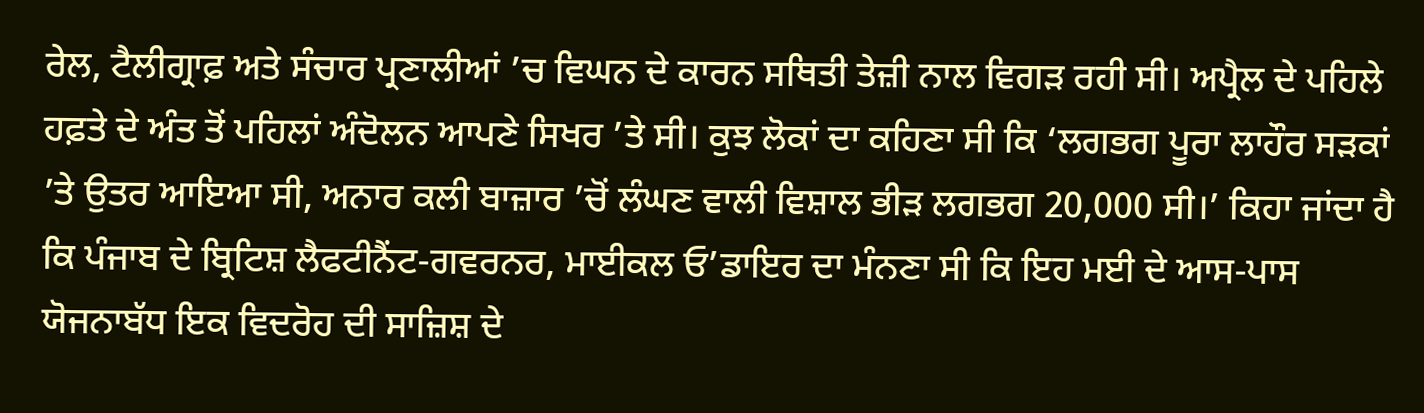ਰੇਲ, ਟੈਲੀਗ੍ਰਾਫ਼ ਅਤੇ ਸੰਚਾਰ ਪ੍ਰਣਾਲੀਆਂ ’ਚ ਵਿਘਨ ਦੇ ਕਾਰਨ ਸਥਿਤੀ ਤੇਜ਼ੀ ਨਾਲ ਵਿਗੜ ਰਹੀ ਸੀ। ਅਪ੍ਰੈਲ ਦੇ ਪਹਿਲੇ ਹਫ਼ਤੇ ਦੇ ਅੰਤ ਤੋਂ ਪਹਿਲਾਂ ਅੰਦੋਲਨ ਆਪਣੇ ਸਿਖਰ ’ਤੇ ਸੀ। ਕੁਝ ਲੋਕਾਂ ਦਾ ਕਹਿਣਾ ਸੀ ਕਿ ‘ਲਗਭਗ ਪੂਰਾ ਲਾਹੌਰ ਸੜਕਾਂ ’ਤੇ ਉਤਰ ਆਇਆ ਸੀ, ਅਨਾਰ ਕਲੀ ਬਾਜ਼ਾਰ ’ਚੋਂ ਲੰਘਣ ਵਾਲੀ ਵਿਸ਼ਾਲ ਭੀੜ ਲਗਭਗ 20,000 ਸੀ।’ ਕਿਹਾ ਜਾਂਦਾ ਹੈ ਕਿ ਪੰਜਾਬ ਦੇ ਬ੍ਰਿਟਿਸ਼ ਲੈਫਟੀਨੈਂਟ-ਗਵਰਨਰ, ਮਾਈਕਲ ਓ’ਡਾਇਰ ਦਾ ਮੰਨਣਾ ਸੀ ਕਿ ਇਹ ਮਈ ਦੇ ਆਸ-ਪਾਸ ਯੋਜਨਾਬੱਧ ਇਕ ਵਿਦਰੋਹ ਦੀ ਸਾਜ਼ਿਸ਼ ਦੇ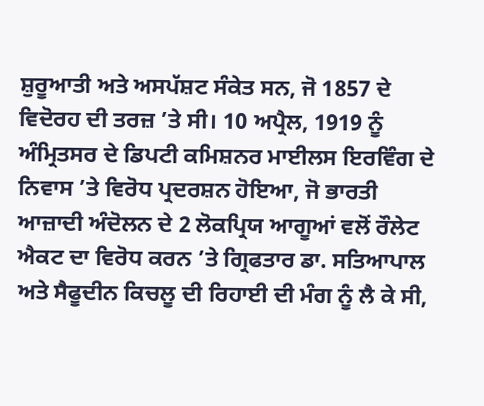ਸ਼ੁਰੂਆਤੀ ਅਤੇ ਅਸਪੱਸ਼ਟ ਸੰਕੇਤ ਸਨ, ਜੋ 1857 ਦੇ ਵਿਦੋਰਹ ਦੀ ਤਰਜ਼ ’ਤੇ ਸੀ। 10 ਅਪ੍ਰੈਲ, 1919 ਨੂੰ ਅੰਮ੍ਰਿਤਸਰ ਦੇ ਡਿਪਟੀ ਕਮਿਸ਼ਨਰ ਮਾਈਲਸ ਇਰਵਿੰਗ ਦੇ ਨਿਵਾਸ ’ਤੇ ਵਿਰੋਧ ਪ੍ਰਦਰਸ਼ਨ ਹੋਇਆ, ਜੋ ਭਾਰਤੀ ਆਜ਼ਾਦੀ ਅੰਦੋਲਨ ਦੇ 2 ਲੋਕਪ੍ਰਿਯ ਆਗੂਆਂ ਵਲੋਂ ਰੌਲੇਟ ਐਕਟ ਦਾ ਵਿਰੋਧ ਕਰਨ ’ਤੇ ਗ੍ਰਿਫਤਾਰ ਡਾ. ਸਤਿਆਪਾਲ ਅਤੇ ਸੈਫੂਦੀਨ ਕਿਚਲੂ ਦੀ ਰਿਹਾਈ ਦੀ ਮੰਗ ਨੂੰ ਲੈ ਕੇ ਸੀ,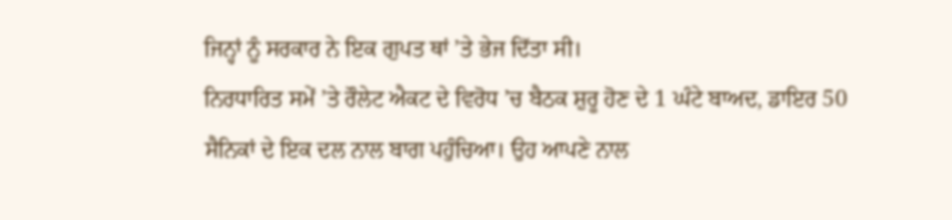ਜਿਨ੍ਹਾਂ ਨੂੰ ਸਰਕਾਰ ਨੇ ਇਕ ਗੁਪਤ ਥਾਂ ’ਤੇ ਭੇਜ ਦਿੱਤਾ ਸੀ।
ਨਿਰਧਾਰਿਤ ਸਮੇਂ ’ਤੇ ਰੌਲੇਟ ਐਕਟ ਦੇ ਵਿਰੋਧ ’ਚ ਬੈਠਕ ਸ਼ੁਰੂ ਹੋਣ ਦੇ 1 ਘੰਟੇ ਬਾਅਦ, ਡਾਇਰ 50 ਸੈਨਿਕਾਂ ਦੇ ਇਕ ਦਲ ਨਾਲ ਬਾਗ ਪਹੁੰਚਿਆ। ਉਹ ਆਪਣੇ ਨਾਲ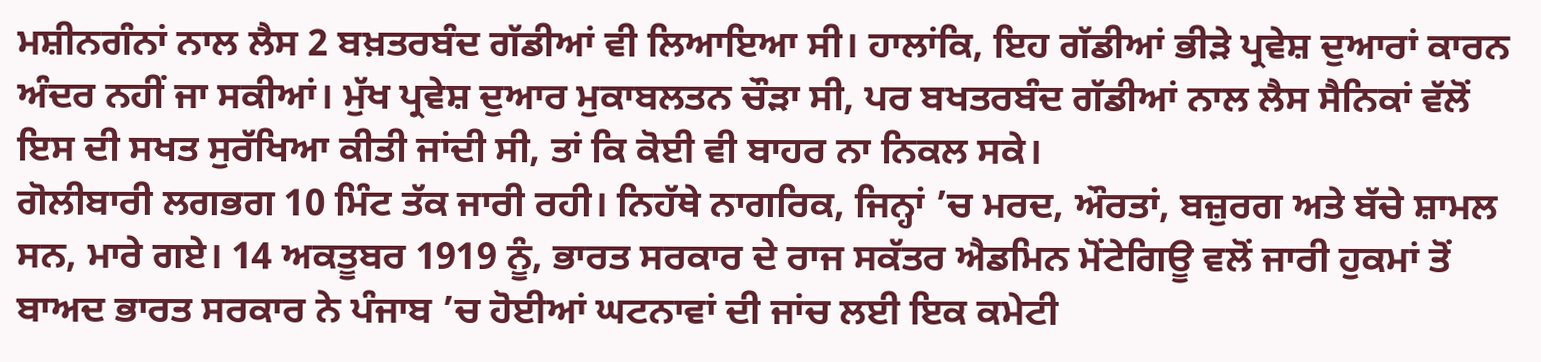ਮਸ਼ੀਨਗੰਨਾਂ ਨਾਲ ਲੈਸ 2 ਬਖ਼ਤਰਬੰਦ ਗੱਡੀਆਂ ਵੀ ਲਿਆਇਆ ਸੀ। ਹਾਲਾਂਕਿ, ਇਹ ਗੱਡੀਆਂ ਭੀੜੇ ਪ੍ਰਵੇਸ਼ ਦੁਆਰਾਂ ਕਾਰਨ ਅੰਦਰ ਨਹੀਂ ਜਾ ਸਕੀਆਂ। ਮੁੱਖ ਪ੍ਰਵੇਸ਼ ਦੁਆਰ ਮੁਕਾਬਲਤਨ ਚੌੜਾ ਸੀ, ਪਰ ਬਖਤਰਬੰਦ ਗੱਡੀਆਂ ਨਾਲ ਲੈਸ ਸੈਨਿਕਾਂ ਵੱਲੋਂ ਇਸ ਦੀ ਸਖਤ ਸੁਰੱਖਿਆ ਕੀਤੀ ਜਾਂਦੀ ਸੀ, ਤਾਂ ਕਿ ਕੋਈ ਵੀ ਬਾਹਰ ਨਾ ਨਿਕਲ ਸਕੇ।
ਗੋਲੀਬਾਰੀ ਲਗਭਗ 10 ਮਿੰਟ ਤੱਕ ਜਾਰੀ ਰਹੀ। ਨਿਹੱਥੇ ਨਾਗਰਿਕ, ਜਿਨ੍ਹਾਂ ’ਚ ਮਰਦ, ਔਰਤਾਂ, ਬਜ਼ੁਰਗ ਅਤੇ ਬੱਚੇ ਸ਼ਾਮਲ ਸਨ, ਮਾਰੇ ਗਏ। 14 ਅਕਤੂਬਰ 1919 ਨੂੰ, ਭਾਰਤ ਸਰਕਾਰ ਦੇ ਰਾਜ ਸਕੱਤਰ ਐਡਮਿਨ ਮੋਂਟੇਗਿਊ ਵਲੋਂ ਜਾਰੀ ਹੁਕਮਾਂ ਤੋਂ ਬਾਅਦ ਭਾਰਤ ਸਰਕਾਰ ਨੇ ਪੰਜਾਬ ’ਚ ਹੋਈਆਂ ਘਟਨਾਵਾਂ ਦੀ ਜਾਂਚ ਲਈ ਇਕ ਕਮੇਟੀ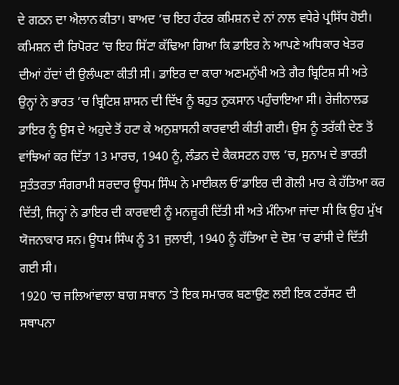ਦੇ ਗਠਨ ਦਾ ਐਲਾਨ ਕੀਤਾ। ਬਾਅਦ ’ਚ ਇਹ ਹੰਟਰ ਕਮਿਸ਼ਨ ਦੇ ਨਾਂ ਨਾਲ ਵਧੇਰੇ ਪ੍ਰਸਿੱਧ ਹੋਈ। ਕਮਿਸ਼ਨ ਦੀ ਰਿਪੋਰਟ ’ਚ ਇਹ ਸਿੱਟਾ ਕੱਢਿਆ ਗਿਆ ਕਿ ਡਾਇਰ ਨੇ ਆਪਣੇ ਅਧਿਕਾਰ ਖੇਤਰ ਦੀਆਂ ਹੱਦਾਂ ਦੀ ਉਲੰਘਣਾ ਕੀਤੀ ਸੀ। ਡਾਇਰ ਦਾ ਕਾਰਾ ਅਣਮਨੁੱਖੀ ਅਤੇ ਗੈਰ ਬ੍ਰਿਟਿਸ਼ ਸੀ ਅਤੇ ਉਨ੍ਹਾਂ ਨੇ ਭਾਰਤ ’ਚ ਬ੍ਰਿਟਿਸ਼ ਸ਼ਾਸਨ ਦੀ ਦਿੱਖ ਨੂੰ ਬਹੁਤ ਨੁਕਸਾਨ ਪਹੁੰਚਾਇਆ ਸੀ। ਰੇਜੀਨਾਲਡ ਡਾਇਰ ਨੂੰ ਉਸ ਦੇ ਅਹੁਦੇ ਤੋਂ ਹਟਾ ਕੇ ਅਨੁਸ਼ਾਸਨੀ ਕਾਰਵਾਈ ਕੀਤੀ ਗਈ। ਉਸ ਨੂੰ ਤਰੱਕੀ ਦੇਣ ਤੋਂ ਵਾਂਝਿਆਂ ਕਰ ਦਿੱਤਾ 13 ਮਾਰਚ, 1940 ਨੂੰ, ਲੰਡਨ ਦੇ ਕੈਕਸਟਨ ਹਾਲ ’ਚ, ਸੁਨਾਮ ਦੇ ਭਾਰਤੀ ਸੁਤੰਤਰਤਾ ਸੰਗਰਾਮੀ ਸਰਦਾਰ ਊਧਮ ਸਿੰਘ ਨੇ ਮਾਈਕਲ ਓ’ਡਾਇਰ ਦੀ ਗੋਲੀ ਮਾਰ ਕੇ ਹੱਤਿਆ ਕਰ ਦਿੱਤੀ, ਜਿਨ੍ਹਾਂ ਨੇ ਡਾਇਰ ਦੀ ਕਾਰਵਾਈ ਨੂੰ ਮਨਜ਼ੂਰੀ ਦਿੱਤੀ ਸੀ ਅਤੇ ਮੰਨਿਆ ਜਾਂਦਾ ਸੀ ਕਿ ਉਹ ਮੁੱਖ ਯੋਜਨਾਕਾਰ ਸਨ। ਊਧਮ ਸਿੰਘ ਨੂੰ 31 ਜੁਲਾਈ, 1940 ਨੂੰ ਹੱਤਿਆ ਦੇ ਦੋਸ਼ ’ਚ ਫਾਂਸੀ ਦੇ ਦਿੱਤੀ ਗਈ ਸੀ।
1920 ’ਚ ਜਲਿਆਂਵਾਲਾ ਬਾਗ ਸਥਾਨ ’ਤੇ ਇਕ ਸਮਾਰਕ ਬਣਾਉਣ ਲਈ ਇਕ ਟਰੱਸਟ ਦੀ ਸਥਾਪਨਾ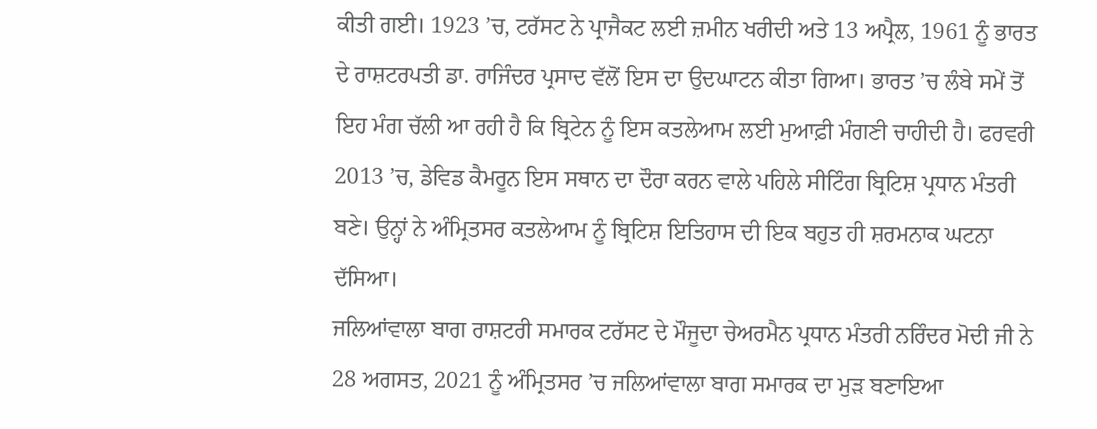ਕੀਤੀ ਗਈ। 1923 ’ਚ, ਟਰੱਸਟ ਨੇ ਪ੍ਰਾਜੈਕਟ ਲਈ ਜ਼ਮੀਨ ਖਰੀਦੀ ਅਤੇ 13 ਅਪ੍ਰੈਲ, 1961 ਨੂੰ ਭਾਰਤ ਦੇ ਰਾਸ਼ਟਰਪਤੀ ਡਾ. ਰਾਜਿੰਦਰ ਪ੍ਰਸਾਦ ਵੱਲੋਂ ਇਸ ਦਾ ਉਦਘਾਟਨ ਕੀਤਾ ਗਿਆ। ਭਾਰਤ ’ਚ ਲੰਬੇ ਸਮੇਂ ਤੋਂ ਇਹ ਮੰਗ ਚੱਲੀ ਆ ਰਹੀ ਹੈ ਕਿ ਬ੍ਰਿਟੇਨ ਨੂੰ ਇਸ ਕਤਲੇਆਮ ਲਈ ਮੁਆਫ਼ੀ ਮੰਗਣੀ ਚਾਹੀਦੀ ਹੈ। ਫਰਵਰੀ 2013 ’ਚ, ਡੇਵਿਡ ਕੈਮਰੂਨ ਇਸ ਸਥਾਨ ਦਾ ਦੌਰਾ ਕਰਨ ਵਾਲੇ ਪਹਿਲੇ ਸੀਟਿੰਗ ਬ੍ਰਿਟਿਸ਼ ਪ੍ਰਧਾਨ ਮੰਤਰੀ ਬਣੇ। ਉਨ੍ਹਾਂ ਨੇ ਅੰਮ੍ਰਿਤਸਰ ਕਤਲੇਆਮ ਨੂੰ ਬ੍ਰਿਟਿਸ਼ ਇਤਿਹਾਸ ਦੀ ਇਕ ਬਹੁਤ ਹੀ ਸ਼ਰਮਨਾਕ ਘਟਨਾ ਦੱਸਿਆ।
ਜਲਿਆਂਵਾਲਾ ਬਾਗ ਰਾਸ਼ਟਰੀ ਸਮਾਰਕ ਟਰੱਸਟ ਦੇ ਮੌਜੂਦਾ ਚੇਅਰਮੈਨ ਪ੍ਰਧਾਨ ਮੰਤਰੀ ਨਰਿੰਦਰ ਮੋਦੀ ਜੀ ਨੇ 28 ਅਗਸਤ, 2021 ਨੂੰ ਅੰਮ੍ਰਿਤਸਰ ’ਚ ਜਲਿਆਂਵਾਲਾ ਬਾਗ ਸਮਾਰਕ ਦਾ ਮੁੜ ਬਣਾਇਆ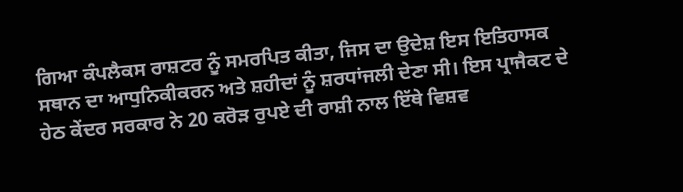ਗਿਆ ਕੰਪਲੈਕਸ ਰਾਸ਼ਟਰ ਨੂੰ ਸਮਰਪਿਤ ਕੀਤਾ, ਜਿਸ ਦਾ ਉਦੇਸ਼ ਇਸ ਇਤਿਹਾਸਕ ਸਥਾਨ ਦਾ ਆਧੁਨਿਕੀਕਰਨ ਅਤੇ ਸ਼ਹੀਦਾਂ ਨੂੰ ਸ਼ਰਧਾਂਜਲੀ ਦੇਣਾ ਸੀ। ਇਸ ਪ੍ਰਾਜੈਕਟ ਦੇ ਹੇਠ ਕੇਂਦਰ ਸਰਕਾਰ ਨੇ 20 ਕਰੋੜ ਰੁਪਏ ਦੀ ਰਾਸ਼ੀ ਨਾਲ ਇੱਥੇ ਵਿਸ਼ਵ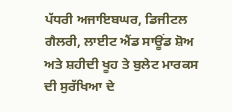ਪੱਧਰੀ ਅਜਾਇਬਘਰ, ਡਿਜੀਟਲ ਗੈਲਰੀ, ਲਾਈਟ ਐਂਡ ਸਾਊਂਡ ਸ਼ੋਅ ਅਤੇ ਸ਼ਹੀਦੀ ਖੂਹ ਤੇ ਬੁਲੇਟ ਮਾਰਕਸ ਦੀ ਸੁਰੱਖਿਆ ਦੇ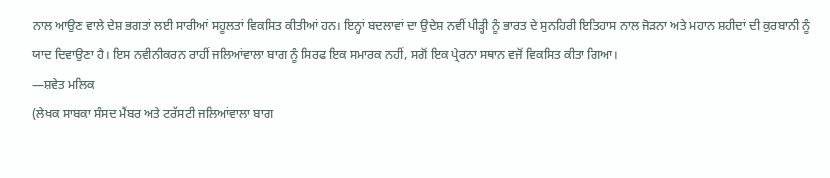ਨਾਲ ਆਉਣ ਵਾਲੇ ਦੇਸ਼ ਭਗਤਾਂ ਲਈ ਸਾਰੀਆਂ ਸਹੂਲਤਾਂ ਵਿਕਸਿਤ ਕੀਤੀਆਂ ਹਨ। ਇਨ੍ਹਾਂ ਬਦਲਾਵਾਂ ਦਾ ਉਦੇਸ਼ ਨਵੀਂ ਪੀੜ੍ਹੀ ਨੂੰ ਭਾਰਤ ਦੇ ਸੁਨਹਿਰੀ ਇਤਿਹਾਸ ਨਾਲ ਜੋੜਨਾ ਅਤੇ ਮਹਾਨ ਸ਼ਹੀਦਾਂ ਦੀ ਕੁਰਬਾਨੀ ਨੂੰ ਯਾਦ ਦਿਵਾਉਣਾ ਹੈ। ਇਸ ਨਵੀਨੀਕਰਨ ਰਾਹੀਂ ਜਲਿਆਂਵਾਲਾ ਬਾਗ ਨੂੰ ਸਿਰਫ ਇਕ ਸਮਾਰਕ ਨਹੀਂ, ਸਗੋਂ ਇਕ ਪ੍ਰੇਰਨਾ ਸਥਾਨ ਵਜੋਂ ਵਿਕਸਿਤ ਕੀਤਾ ਗਿਆ।
—ਸ਼ਵੇਤ ਮਲਿਕ
(ਲੇਖਕ ਸਾਬਕਾ ਸੰਸਦ ਮੈਂਬਰ ਅਤੇ ਟਰੱਸਟੀ ਜਲਿਆਂਵਾਲਾ ਬਾਗ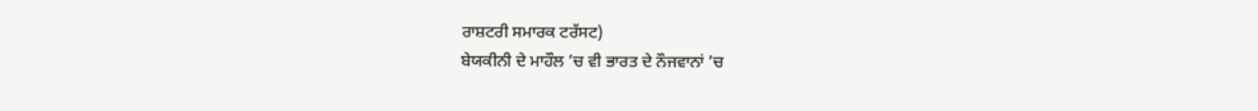ਰਾਸ਼ਟਰੀ ਸਮਾਰਕ ਟਰੱਸਟ)
ਬੇਯਕੀਨੀ ਦੇ ਮਾਹੌਲ ’ਚ ਵੀ ਭਾਰਤ ਦੇ ਨੌਜਵਾਨਾਂ ’ਚ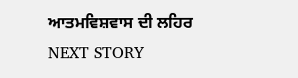ਆਤਮਵਿਸ਼ਵਾਸ ਦੀ ਲਹਿਰ
NEXT STORY